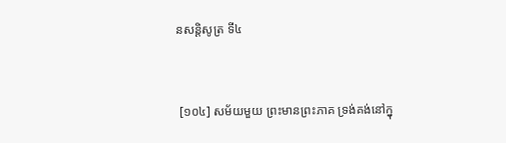នសន្តិសូត្រ ទី៤


 [១០៤] សម័យមួយ ព្រះមានព្រះភាគ ទ្រង់គង់នៅក្នុ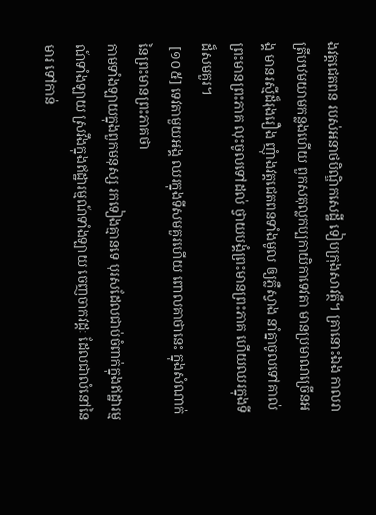ងវត្តជេតពន របស់អនាថបិណ្ឌិកសេដ្ឋី ទៀបក្រុងសាវត្ថី។ គ្រានោះឯង កាលរាត្រីបឋមយាមកន្លងហើយ ពួកសតុល្លកប្បកាយិកាទេវតា មានប្រមាណច្រើនអង្គ មានរស្មីដ៏រុងរឿង ញុំាងវត្តជេតពនទាំងមូល ឲ្យភ្លឺស្វាង នាំគ្នាចូលទៅគាល់ព្រះមានព្រះភាគ លុះចូលទៅដល់ ថ្វាយបង្គំព្រះមានព្រះភាគ ហើយឈរក្នុងទីដ៏សមគួរ។
 [១០៥] ទេវតាមួយអង្គ ឈរក្នុងទីសមគួរហើយ ពោលគាថានេះ ក្នុងសំណាក់នៃព្រះមានព្រះភាគថា
កាមទាំងឡាយក្នុងពួកមនុស្ស រកទៀងគ្មានទេ បុរសដែលជាប់ចំពាក់ក្នុងឥដ្ឋារម្មណ៍ទាំងឡាយ ស្រវឹងក្នុងឥដ្ឋារម្មណ៍ទាំងឡាយ ចេញចាកវដ្តៈ ដែលជាលំនៅនៃមារ ទៅកាន់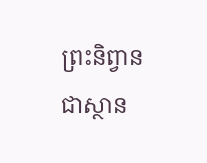ព្រះនិព្វាន ជាស្ថាន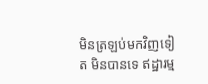មិនត្រឡប់មកវិញទៀត មិនបានទេ ឥដ្ឋារម្ម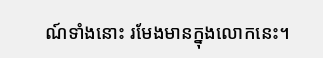ណ៍ទាំងនោះ រមែងមានក្នុងលោកនេះ។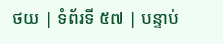ថយ | ទំព័រទី ៥៧ | បន្ទាប់